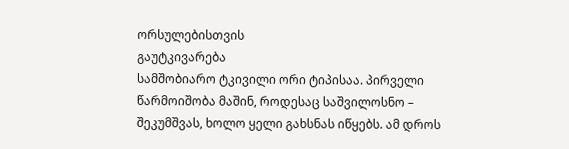ორსულებისთვის
გაუტკივარება
სამშობიარო ტკივილი ორი ტიპისაა. პირველი წარმოიშობა მაშინ, როდესაც საშვილოსნო – შეკუმშვას, ხოლო ყელი გახსნას იწყებს. ამ დროს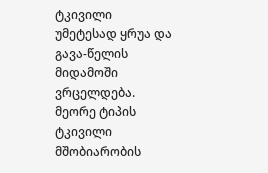ტკივილი უმეტესად ყრუა და გავა-წელის მიდამოში ვრცელდება.
მეორე ტიპის ტკივილი მშობიარობის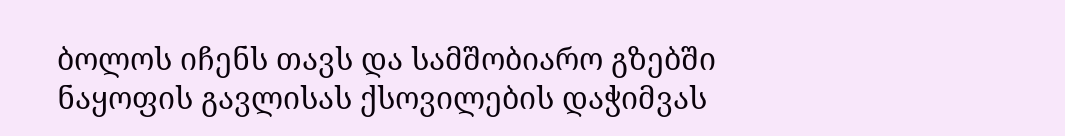ბოლოს იჩენს თავს და სამშობიარო გზებში ნაყოფის გავლისას ქსოვილების დაჭიმვას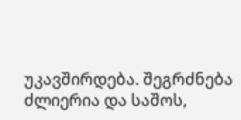უკავშირდება. შეგრძნება ძლიერია და საშოს,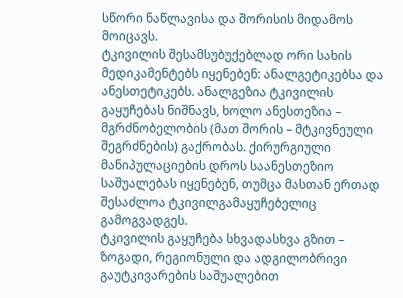სწორი ნაწლავისა და შორისის მიდამოს მოიცავს.
ტკივილის შესამსუბუქებლად ორი სახის მედიკამენტებს იყენებენ: ანალგეტიკებსა და ანესთეტიკებს. ანალგეზია ტკივილის გაყუჩებას ნიშნავს, ხოლო ანესთეზია – მგრძნობელობის (მათ შორის – მტკივნეული შეგრძნების) გაქრობას. ქირურგიული მანიპულაციების დროს საანესთეზიო საშუალებას იყენებენ, თუმცა მასთან ერთად შესაძლოა ტკივილგამაყუჩებელიც გამოგვადგეს.
ტკივილის გაყუჩება სხვადასხვა გზით – ზოგადი, რეგიონული და ადგილობრივი გაუტკივარების საშუალებით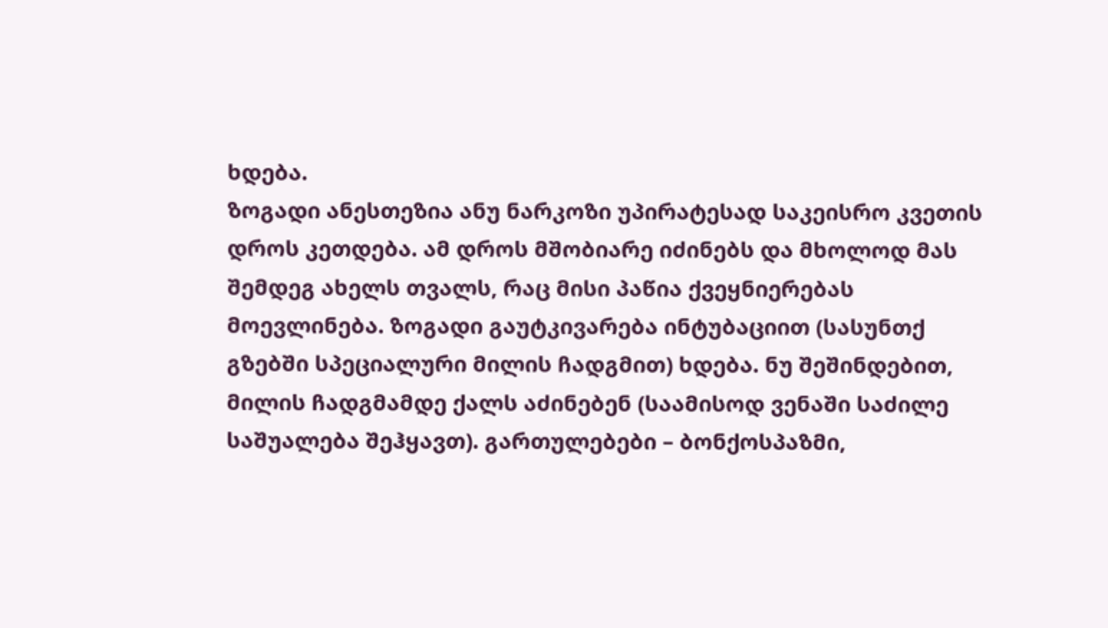ხდება.
ზოგადი ანესთეზია ანუ ნარკოზი უპირატესად საკეისრო კვეთის დროს კეთდება. ამ დროს მშობიარე იძინებს და მხოლოდ მას შემდეგ ახელს თვალს, რაც მისი პაწია ქვეყნიერებას მოევლინება. ზოგადი გაუტკივარება ინტუბაციით (სასუნთქ გზებში სპეციალური მილის ჩადგმით) ხდება. ნუ შეშინდებით, მილის ჩადგმამდე ქალს აძინებენ (საამისოდ ვენაში საძილე საშუალება შეჰყავთ). გართულებები – ბონქოსპაზმი,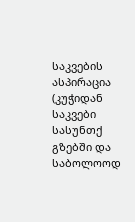საკვების ასპირაცია (კუჭიდან საკვები სასუნთქ გზებში და საბოლოოდ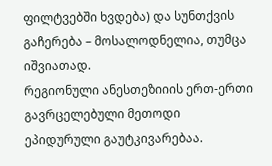ფილტვებში ხვდება) და სუნთქვის გაჩერება – მოსალოდნელია, თუმცა იშვიათად.
რეგიონული ანესთეზიიის ერთ-ერთი გავრცელებული მეთოდი ეპიდურული გაუტკივარებაა.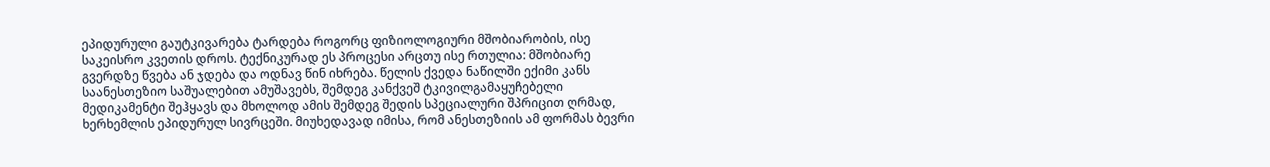ეპიდურული გაუტკივარება ტარდება როგორც ფიზიოლოგიური მშობიარობის, ისე საკეისრო კვეთის დროს. ტექნიკურად ეს პროცესი არცთუ ისე რთულია: მშობიარე გვერდზე წვება ან ჯდება და ოდნავ წინ იხრება. წელის ქვედა ნაწილში ექიმი კანს საანესთეზიო საშუალებით ამუშავებს, შემდეგ კანქვეშ ტკივილგამაყუჩებელი მედიკამენტი შეჰყავს და მხოლოდ ამის შემდეგ შედის სპეციალური შპრიცით ღრმად, ხერხემლის ეპიდურულ სივრცეში. მიუხედავად იმისა, რომ ანესთეზიის ამ ფორმას ბევრი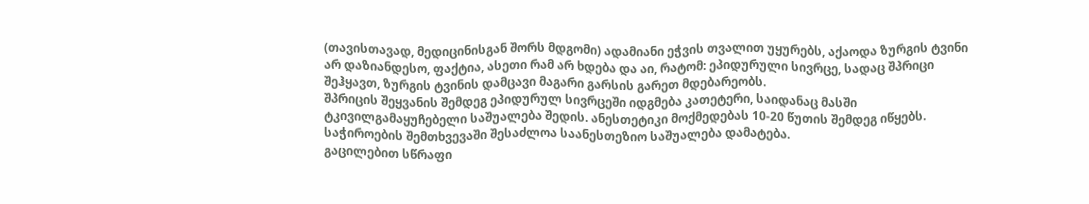(თავისთავად, მედიცინისგან შორს მდგომი) ადამიანი ეჭვის თვალით უყურებს, აქაოდა ზურგის ტვინი არ დაზიანდესო, ფაქტია, ასეთი რამ არ ხდება და აი, რატომ: ეპიდურული სივრცე, სადაც შპრიცი შეჰყავთ, ზურგის ტვინის დამცავი მაგარი გარსის გარეთ მდებარეობს.
შპრიცის შეყვანის შემდეგ ეპიდურულ სივრცეში იდგმება კათეტერი, საიდანაც მასში ტკივილგამაყუჩებელი საშუალება შედის. ანესთეტიკი მოქმედებას 10-20 წუთის შემდეგ იწყებს. საჭიროების შემთხვევაში შესაძლოა საანესთეზიო საშუალება დამატება.
გაცილებით სწრაფი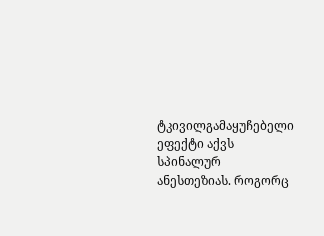ტკივილგამაყუჩებელი ეფექტი აქვს სპინალურ ანესთეზიას. როგორც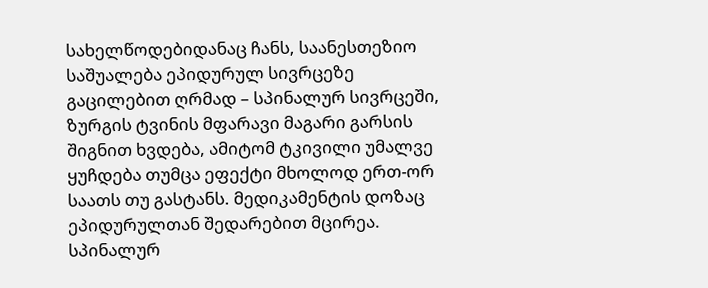სახელწოდებიდანაც ჩანს, საანესთეზიო საშუალება ეპიდურულ სივრცეზე გაცილებით ღრმად – სპინალურ სივრცეში, ზურგის ტვინის მფარავი მაგარი გარსის შიგნით ხვდება, ამიტომ ტკივილი უმალვე ყუჩდება თუმცა ეფექტი მხოლოდ ერთ-ორ საათს თუ გასტანს. მედიკამენტის დოზაც ეპიდურულთან შედარებით მცირეა.
სპინალურ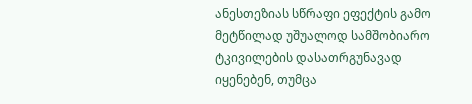ანესთეზიას სწრაფი ეფექტის გამო მეტწილად უშუალოდ სამშობიარო ტკივილების დასათრგუნავად იყენებენ, თუმცა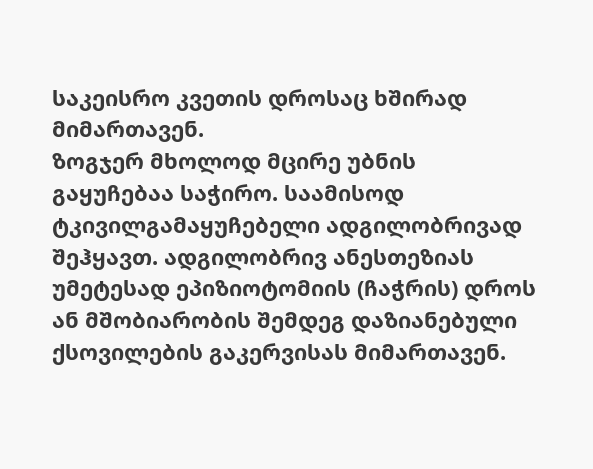საკეისრო კვეთის დროსაც ხშირად მიმართავენ.
ზოგჯერ მხოლოდ მცირე უბნის გაყუჩებაა საჭირო. საამისოდ ტკივილგამაყუჩებელი ადგილობრივად შეჰყავთ. ადგილობრივ ანესთეზიას უმეტესად ეპიზიოტომიის (ჩაჭრის) დროს ან მშობიარობის შემდეგ დაზიანებული ქსოვილების გაკერვისას მიმართავენ.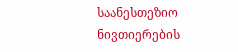საანესთეზიო ნივთიერების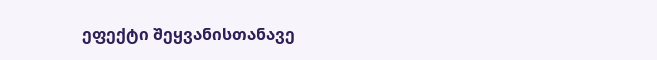ეფექტი შეყვანისთანავე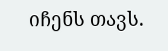იჩენს თავს.